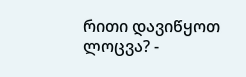რითი დავიწყოთ ლოცვა? -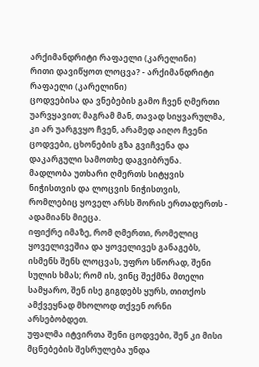არქიმანდრიტი რაფაელი (კარელინი)
რითი დავიწყოთ ლოცვა? - არქიმანდრიტი რაფაელი (კარელინი)
ცოდვებისა და ვნებების გამო ჩვენ ღმერთი უარვყავით; მაგრამ მან, თავად სიყვარულმა, კი არ უარგვყო ჩვენ, არამედ აიღო ჩვენი ცოდვები, ცხონების გზა გვიჩვენა და დაკარგული სამოთხე დაგვიბრუნა.
მადლობა უთხარი ღმერთს სიტყვის ნიჭისთვის და ლოცვის ნიჭისთვის, რომლებიც ყოველ არსს შორის ერთადერთს - ადამიანს მიეცა.
იფიქრე იმაზე, რომ ღმერთი, რომელიც ყოველივეშია და ყოველივეს განაგებს, ისმენს შენს ლოცვას, უფრო სწორად, შენი სულის ხმას; რომ ის, ვინც შექმნა მთელი სამყარო, შენ ისე გიგდებს ყურს, თითქოს ამქვეყნად მხოლოდ თქვენ ორნი არსებობდეთ.
უფალმა იტვირთა შენი ცოდვები, შენ კი მისი მცნებების შესრულება უნდა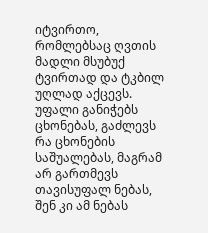იტვირთო, რომლებსაც ღვთის მადლი მსუბუქ ტვირთად და ტკბილ უღლად აქცევს. უფალი განიჭებს ცხონებას, გაძლევს რა ცხონების საშუალებას, მაგრამ არ გართმევს თავისუფალ ნებას, შენ კი ამ ნებას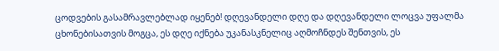ცოდვების გასამრავლებლად იყენებ! დღევანდელი დღე და დღევანდელი ლოცვა უფალმა ცხონებისათვის მოგცა, ეს დღე იქნება უკანასკნელიც აღმოჩნდეს შენთვის, ეს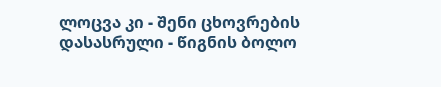ლოცვა კი - შენი ცხოვრების დასასრული - წიგნის ბოლო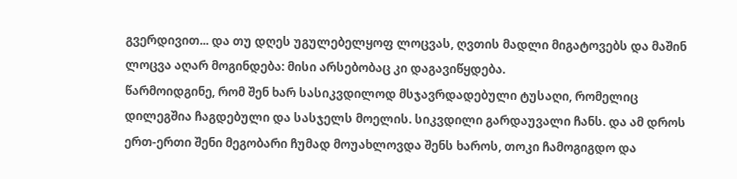გვერდივით... და თუ დღეს უგულებელყოფ ლოცვას, ღვთის მადლი მიგატოვებს და მაშინ ლოცვა აღარ მოგინდება: მისი არსებობაც კი დაგავიწყდება.
წარმოიდგინე, რომ შენ ხარ სასიკვდილოდ მსჯავრდადებული ტუსაღი, რომელიც დილეგშია ჩაგდებული და სასჯელს მოელის. სიკვდილი გარდაუვალი ჩანს. და ამ დროს ერთ-ერთი შენი მეგობარი ჩუმად მოუახლოვდა შენს ხაროს, თოკი ჩამოგიგდო და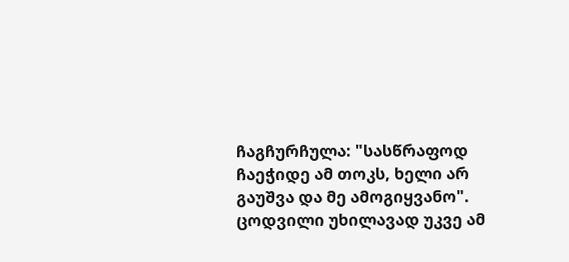ჩაგჩურჩულა: "სასწრაფოდ ჩაეჭიდე ამ თოკს, ხელი არ გაუშვა და მე ამოგიყვანო".
ცოდვილი უხილავად უკვე ამ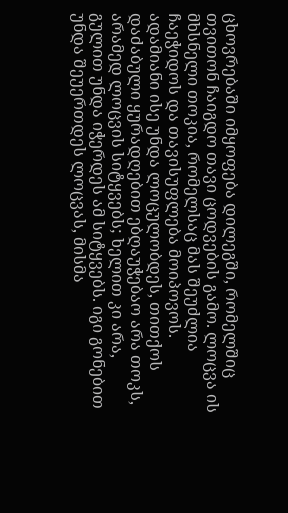ცხოვრებაში იმყოფება დილეგში, რომელშიც თვითონ ჩაიგდო თავი ცოდვების გამო. ლოცვა ის მხსნელი თოკია, რომელსაც მას შეუძლია ჩაეჭიდოს და თავისუფლება მოიპოვოს. ადამიანი ისე უნდა ლოცულობდეს, თითქოს დაძაბული ყურადღებით ებღაუჭებაო არა თოკს, არამედ ლოცვის სიტყვებს; ხელით კი არა, გულით უნდა იჭერდეს ამ სიტყვებს. იგი გონებით უნდა შეუერთდეს ლოცვას, მისმა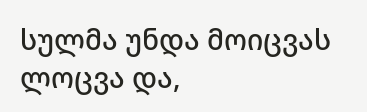სულმა უნდა მოიცვას ლოცვა და,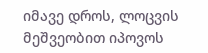იმავე დროს, ლოცვის მეშვეობით იპოვოს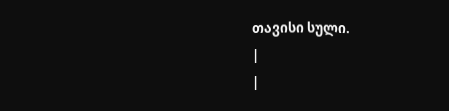თავისი სული.
|
|